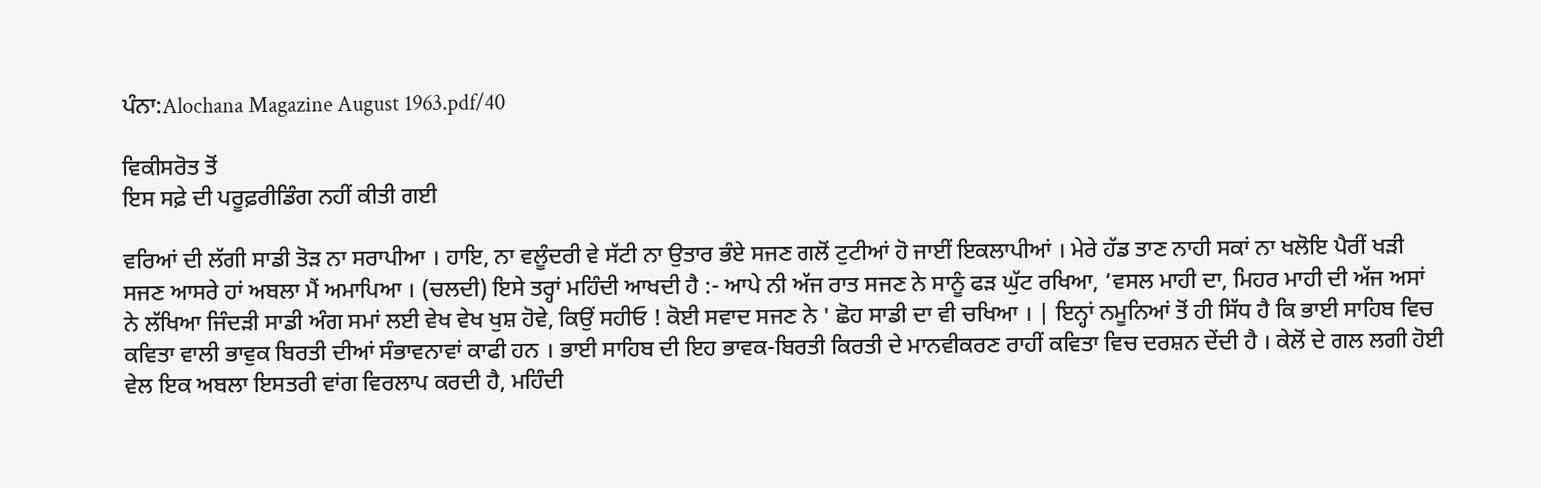ਪੰਨਾ:Alochana Magazine August 1963.pdf/40

ਵਿਕੀਸਰੋਤ ਤੋਂ
ਇਸ ਸਫ਼ੇ ਦੀ ਪਰੂਫ਼ਰੀਡਿੰਗ ਨਹੀਂ ਕੀਤੀ ਗਈ

ਵਰਿਆਂ ਦੀ ਲੱਗੀ ਸਾਡੀ ਤੋੜ ਨਾ ਸਰਾਪੀਆ । ਹਾਇ, ਨਾ ਵਲੂੰਦਰੀ ਵੇ ਸੱਟੀ ਨਾ ਉਤਾਰ ਭੰਏ ਸਜਣ ਗਲੋਂ ਟੁਟੀਆਂ ਹੋ ਜਾਈਂ ਇਕਲਾਪੀਆਂ । ਮੇਰੇ ਹੱਡ ਤਾਣ ਨਾਹੀ ਸਕਾਂ ਨਾ ਖਲੋਇ ਪੈਰੀਂ ਖੜੀ ਸਜਣ ਆਸਰੇ ਹਾਂ ਅਬਲਾ ਮੈਂ ਅਮਾਪਿਆ । (ਚਲਦੀ) ਇਸੇ ਤਰ੍ਹਾਂ ਮਹਿੰਦੀ ਆਖਦੀ ਹੈ :- ਆਪੇ ਨੀ ਅੱਜ ਰਾਤ ਸਜਣ ਨੇ ਸਾਨੂੰ ਫੜ ਘੁੱਟ ਰਖਿਆ, ‘ਵਸਲ ਮਾਹੀ ਦਾ, ਮਿਹਰ ਮਾਹੀ ਦੀ ਅੱਜ ਅਸਾਂ ਨੇ ਲੱਖਿਆ ਜਿੰਦੜੀ ਸਾਡੀ ਅੰਗ ਸਮਾਂ ਲਈ ਵੇਖ ਵੇਖ ਖੁਸ਼ ਹੋਵੇ, ਕਿਉਂ ਸਹੀਓ ! ਕੋਈ ਸਵਾਦ ਸਜਣ ਨੇ ' ਛੋਹ ਸਾਡੀ ਦਾ ਵੀ ਚਖਿਆ । | ਇਨ੍ਹਾਂ ਨਮੂਨਿਆਂ ਤੋਂ ਹੀ ਸਿੱਧ ਹੈ ਕਿ ਭਾਈ ਸਾਹਿਬ ਵਿਚ ਕਵਿਤਾ ਵਾਲੀ ਭਾਵੁਕ ਬਿਰਤੀ ਦੀਆਂ ਸੰਭਾਵਨਾਵਾਂ ਕਾਫੀ ਹਨ । ਭਾਈ ਸਾਹਿਬ ਦੀ ਇਹ ਭਾਵਕ-ਬਿਰਤੀ ਕਿਰਤੀ ਦੇ ਮਾਨਵੀਕਰਣ ਰਾਹੀਂ ਕਵਿਤਾ ਵਿਚ ਦਰਸ਼ਨ ਦੇਂਦੀ ਹੈ । ਕੇਲੋਂ ਦੇ ਗਲ ਲਗੀ ਹੋਈ ਵੇਲ ਇਕ ਅਬਲਾ ਇਸਤਰੀ ਵਾਂਗ ਵਿਰਲਾਪ ਕਰਦੀ ਹੈ, ਮਹਿੰਦੀ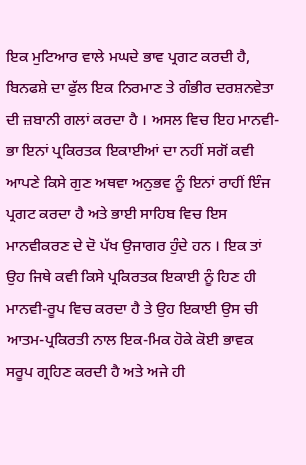ਇਕ ਮੁਟਿਆਰ ਵਾਲੇ ਮਘਦੇ ਭਾਵ ਪ੍ਰਗਟ ਕਰਦੀ ਹੈ, ਬਿਨਫਸ਼ੇ ਦਾ ਫੁੱਲ ਇਕ ਨਿਰਮਾਣ ਤੇ ਗੰਭੀਰ ਦਰਸ਼ਨਵੇਤਾ ਦੀ ਜ਼ਬਾਨੀ ਗਲਾਂ ਕਰਦਾ ਹੈ । ਅਸਲ ਵਿਚ ਇਹ ਮਾਨਵੀ-ਭਾ ਇਨਾਂ ਪ੍ਰਕਿਰਤਕ ਇਕਾਈਆਂ ਦਾ ਨਹੀਂ ਸਗੋਂ ਕਵੀ ਆਪਣੇ ਕਿਸੇ ਗੁਣ ਅਥਵਾ ਅਨੁਭਵ ਨੂੰ ਇਨਾਂ ਰਾਹੀਂ ਇੰਜ ਪ੍ਰਗਟ ਕਰਦਾ ਹੈ ਅਤੇ ਭਾਈ ਸਾਹਿਬ ਵਿਚ ਇਸ ਮਾਨਵੀਕਰਣ ਦੇ ਦੋ ਪੱਖ ਉਜਾਗਰ ਹੁੰਦੇ ਹਨ । ਇਕ ਤਾਂ ਉਹ ਜਿਥੇ ਕਵੀ ਕਿਸੇ ਪ੍ਰਕਿਰਤਕ ਇਕਾਈ ਨੂੰ ਹਿਣ ਹੀ ਮਾਨਵੀ-ਰੂਪ ਵਿਚ ਕਰਦਾ ਹੈ ਤੇ ਉਹ ਇਕਾਈ ਉਸ ਚੀ ਆਤਮ-ਪ੍ਰਕਿਰਤੀ ਨਾਲ ਇਕ-ਮਿਕ ਹੋਕੇ ਕੋਈ ਭਾਵਕ ਸਰੂਪ ਗ੍ਰਹਿਣ ਕਰਦੀ ਹੈ ਅਤੇ ਅਜੇ ਹੀ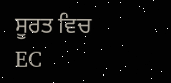ਸੂਰਤ ਵਿਚ EC